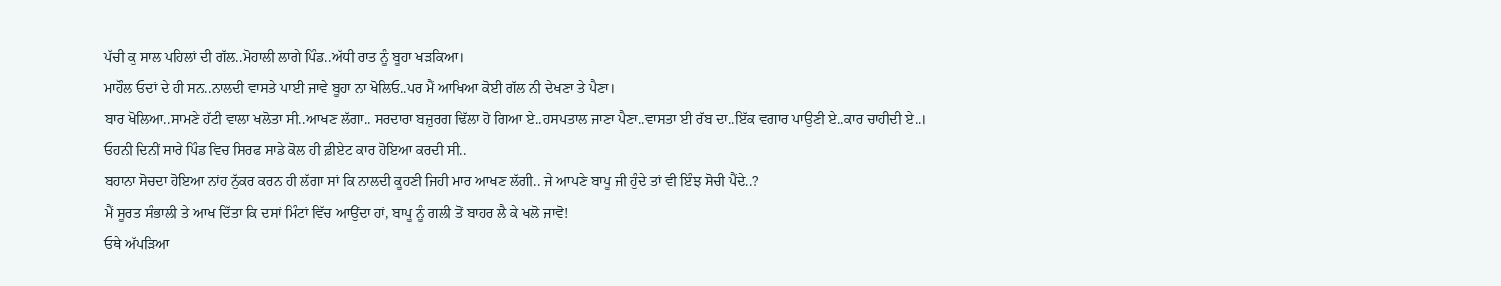ਪੱਚੀ ਕੁ ਸਾਲ ਪਹਿਲਾਂ ਦੀ ਗੱਲ..ਮੋਹਾਲੀ ਲਾਗੇ ਪਿੰਡ..ਅੱਧੀ ਰਾਤ ਨੂੰ ਬੂਹਾ ਖੜਕਿਆ।
ਮਾਹੌਲ ਓਦਾਂ ਦੇ ਹੀ ਸਨ..ਨਾਲਦੀ ਵਾਸਤੇ ਪਾਈ ਜਾਵੇ ਬੂਹਾ ਨਾ ਖੋਲਿਓ..ਪਰ ਮੈਂ ਆਖਿਆ ਕੋਈ ਗੱਲ ਨੀ ਦੇਖਣਾ ਤੇ ਪੈਣਾ।
ਬਾਰ ਖੋਲਿਆ..ਸਾਮਣੇ ਹੱਟੀ ਵਾਲਾ ਖਲੋਤਾ ਸੀ..ਆਖਣ ਲੱਗਾ.. ਸਰਦਾਰਾ ਬਜ਼ੁਰਗ ਢਿੱਲਾ ਹੋ ਗਿਆ ਏ..ਹਸਪਤਾਲ ਜਾਣਾ ਪੈਣਾ..ਵਾਸਤਾ ਈ ਰੱਬ ਦਾ..ਇੱਕ ਵਗਾਰ ਪਾਉਣੀ ਏ..ਕਾਰ ਚਾਹੀਦੀ ਏ..।
ਓਹਨੀ ਦਿਨੀਂ ਸਾਰੇ ਪਿੰਡ ਵਿਚ ਸਿਰਫ ਸਾਡੇ ਕੋਲ ਹੀ ਫ਼ੀਏਟ ਕਾਰ ਹੋਇਆ ਕਰਦੀ ਸੀ..
ਬਹਾਨਾ ਸੋਚਦਾ ਹੋਇਆ ਨਾਂਹ ਨੁੱਕਰ ਕਰਨ ਹੀ ਲੱਗਾ ਸਾਂ ਕਿ ਨਾਲਦੀ ਕੂਹਣੀ ਜਿਹੀ ਮਾਰ ਆਖਣ ਲੱਗੀ.. ਜੇ ਆਪਣੇ ਬਾਪੂ ਜੀ ਹੁੰਦੇ ਤਾਂ ਵੀ ਇੰਝ ਸੋਚੀ ਪੈਂਦੇ..?
ਮੈਂ ਸੂਰਤ ਸੰਭਾਲੀ ਤੇ ਆਖ ਦਿੱਤਾ ਕਿ ਦਸਾਂ ਮਿੰਟਾਂ ਵਿੱਚ ਆਉਂਦਾ ਹਾਂ, ਬਾਪੂ ਨੂੰ ਗਲੀ ਤੋਂ ਬਾਹਰ ਲੈ ਕੇ ਖਲੋ ਜਾਵੋ!
ਓਥੇ ਅੱਪੜਿਆ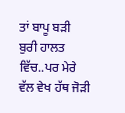ਤਾਂ ਬਾਪੂ ਬੜੀ ਬੁਰੀ ਹਾਲਤ ਵਿੱਚ..ਪਰ ਮੇਰੇ ਵੱਲ ਵੇਖ ਹੱਥ ਜੋੜੀ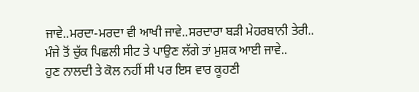ਜਾਵੇ..ਮਰਦਾ-ਮਰਦਾ ਵੀ ਆਖੀ ਜਾਵੇ..ਸਰਦਾਰਾ ਬੜੀ ਮੇਹਰਬਾਨੀ ਤੇਰੀ..
ਮੰਜੇ ਤੋਂ ਚੁੱਕ ਪਿਛਲੀ ਸੀਟ ਤੇ ਪਾਉਣ ਲੱਗੇ ਤਾਂ ਮੁਸ਼ਕ ਆਈ ਜਾਵੇ..
ਹੁਣ ਨਾਲਦੀ ਤੇ ਕੋਲ ਨਹੀਂ ਸੀ ਪਰ ਇਸ ਵਾਰ ਕੂਹਣੀ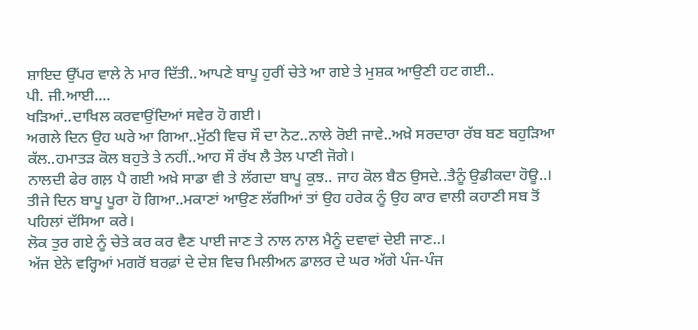ਸ਼ਾਇਦ ਉੱਪਰ ਵਾਲੇ ਨੇ ਮਾਰ ਦਿੱਤੀ..ਆਪਣੇ ਬਾਪੂ ਹੁਰੀਂ ਚੇਤੇ ਆ ਗਏ ਤੇ ਮੁਸ਼ਕ ਆਉਣੀ ਹਟ ਗਈ..
ਪੀ. ਜੀ.ਆਈ....
ਖੜਿਆਂ..ਦਾਖਿਲ ਕਰਵਾਉਂਦਿਆਂ ਸਵੇਰ ਹੋ ਗਈ।
ਅਗਲੇ ਦਿਨ ਉਹ ਘਰੇ ਆ ਗਿਆ..ਮੁੱਠੀ ਵਿਚ ਸੌ ਦਾ ਨੋਟ..ਨਾਲੇ ਰੋਈ ਜਾਵੇ..ਅਖ਼ੇ ਸਰਦਾਰਾ ਰੱਬ ਬਣ ਬਹੁੜਿਆ ਕੱਲ..ਹਮਾਤੜ ਕੋਲ ਬਹੁਤੇ ਤੇ ਨਹੀਂ..ਆਹ ਸੌ ਰੱਖ ਲੈ ਤੇਲ ਪਾਣੀ ਜੋਗੇ।
ਨਾਲਦੀ ਫੇਰ ਗਲ਼ ਪੈ ਗਈ ਅਖ਼ੇ ਸਾਡਾ ਵੀ ਤੇ ਲੱਗਦਾ ਬਾਪੂ ਕੁਝ.. ਜਾਹ ਕੋਲ ਬੈਠ ਉਸਦੇ..ਤੈਨੂੰ ਉਡੀਕਦਾ ਹੋਊ..।
ਤੀਜੇ ਦਿਨ ਬਾਪੂ ਪੂਰਾ ਹੋ ਗਿਆ..ਮਕਾਣਾਂ ਆਉਣ ਲੱਗੀਆਂ ਤਾਂ ਉਹ ਹਰੇਕ ਨੂੰ ਉਹ ਕਾਰ ਵਾਲੀ ਕਹਾਣੀ ਸਬ ਤੋਂ ਪਹਿਲਾਂ ਦੱਸਿਆ ਕਰੇ।
ਲੋਕ ਤੁਰ ਗਏ ਨੂੰ ਚੇਤੇ ਕਰ ਕਰ ਵੈਣ ਪਾਈ ਜਾਣ ਤੇ ਨਾਲ ਨਾਲ ਮੈਨੂੰ ਦਵਾਵਾਂ ਦੇਈ ਜਾਣ..।
ਅੱਜ ਏਨੇ ਵਰ੍ਹਿਆਂ ਮਗਰੋਂ ਬਰਫ਼ਾਂ ਦੇ ਦੇਸ਼ ਵਿਚ ਮਿਲੀਅਨ ਡਾਲਰ ਦੇ ਘਰ ਅੱਗੇ ਪੰਜ-ਪੰਜ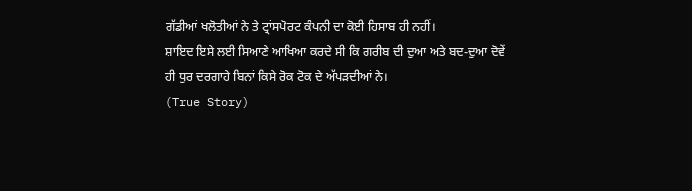ਗੱਡੀਆਂ ਖਲੋਤੀਆਂ ਨੇ ਤੇ ਟ੍ਰਾਂਸਪੋਰਟ ਕੰਪਨੀ ਦਾ ਕੋਈ ਹਿਸਾਬ ਹੀ ਨਹੀਂ।
ਸ਼ਾਇਦ ਇਸੇ ਲਈ ਸਿਆਣੇ ਆਖਿਆ ਕਰਦੇ ਸੀ ਕਿ ਗਰੀਬ ਦੀ ਦੁਆ ਅਤੇ ਬਦ-ਦੁਆ ਦੋਵੇਂ ਹੀ ਧੁਰ ਦਰਗਾਹੇ ਬਿਨਾਂ ਕਿਸੇ ਰੋਕ ਟੋਕ ਦੇ ਅੱਪੜਦੀਆਂ ਨੇ।
(True Story)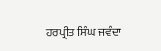ਹਰਪ੍ਰੀਤ ਸਿੰਘ ਜਵੰਦਾ